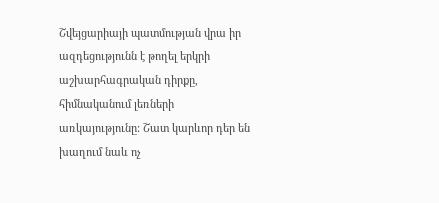Շվեյցարիայի պատմության վրա իր ազդեցությունն է թողել երկրի աշխարհագրական դիրքը, հիմնականում լեռների առկայությունը: Շատ կարևոր դեր են խաղում նաև ոչ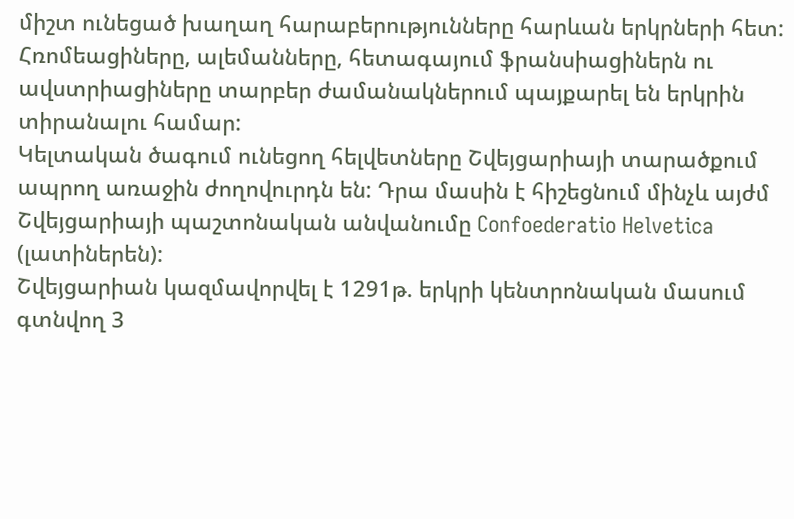միշտ ունեցած խաղաղ հարաբերությունները հարևան երկրների հետ:
Հռոմեացիները, ալեմանները, հետագայում ֆրանսիացիներն ու ավստրիացիները տարբեր ժամանակներում պայքարել են երկրին տիրանալու համար:
Կելտական ծագում ունեցող հելվետները Շվեյցարիայի տարածքում ապրող առաջին ժողովուրդն են: Դրա մասին է հիշեցնում մինչև այժմ Շվեյցարիայի պաշտոնական անվանումը Confoederatio Helvetica (լատիներեն):
Շվեյցարիան կազմավորվել է 1291թ. երկրի կենտրոնական մասում գտնվող 3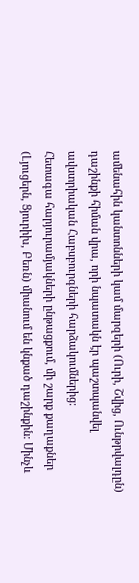ամենահին կանտոնների կամ մարզերի (Ուրի, Շվից, Ունթրվալդըն) դաշինքի հիման վրա, որի նպատակն էր պաշտպանվել ավստրիական Հաբսբուրգների հարձակումներից:
Հետագա հարյուրամյակների ընթացքում, մի շարք քաղաքներ (Լյուցերն, Ցյուրիխ, Բեռն) միանում են կնքած դաշինքին: Մինչև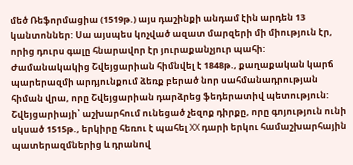մեծ Ռեֆորմացիա (1519թ.) այս դաշինքի անդամ էին արդեն 13 կանտոններ: Սա այսպես կոչված ազատ մարզերի մի միություն էր, որից դուրս գալը հնարավոր էր յուրաքանչյուր պահի:
Ժամանակակից Շվեյցարիան հիմնվել է 1848թ., քաղաքական կարճ պարերազմի արդյունքում ձեռք բերած նոր սահմանադրության հիման վրա, որը Շվեյցարիան դարձրեց ֆեդերատիվ պետություն:
Շվեյցարիայի՝ աշխարհում ունեցած չեզոք դիրքը, որը գոյություն ունի սկսած 1515թ., երկիրը հեռու է պահել XX դարի երկու համաշխարհային պատերազմներից և դրանով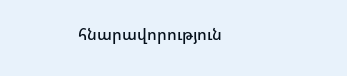հնարավորություն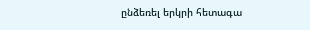ընձեռել երկրի հետագա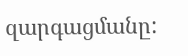զարգացմանը: